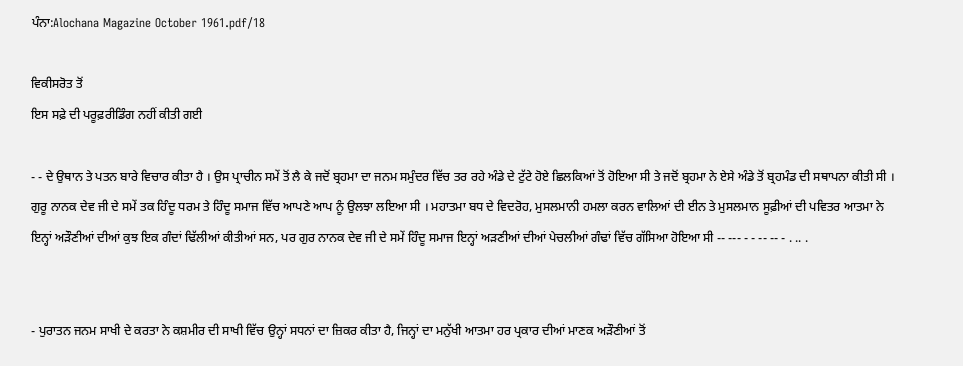ਪੰਨਾ:Alochana Magazine October 1961.pdf/18

ਵਿਕੀਸਰੋਤ ਤੋਂ
ਇਸ ਸਫ਼ੇ ਦੀ ਪਰੂਫ਼ਰੀਡਿੰਗ ਨਹੀਂ ਕੀਤੀ ਗਈ

- - ਦੇ ਉਥਾਨ ਤੇ ਪਤਨ ਬਾਰੇ ਵਿਚਾਰ ਕੀਤਾ ਹੈ । ਉਸ ਪ੍ਰਾਚੀਨ ਸਮੇਂ ਤੋਂ ਲੈ ਕੇ ਜਦੋਂ ਬ੍ਰਹਮਾ ਦਾ ਜਨਮ ਸਮੁੰਦਰ ਵਿੱਚ ਤਰ ਰਹੇ ਅੰਡੇ ਦੇ ਟੁੱਟੇ ਹੋਏ ਛਿਲਕਿਆਂ ਤੋਂ ਹੋਇਆ ਸੀ ਤੇ ਜਦੋਂ ਬ੍ਰਹਮਾ ਨੇ ਏਸੇ ਅੰਡੇ ਤੋਂ ਬ੍ਰਹਮੰਡ ਦੀ ਸਥਾਪਨਾ ਕੀਤੀ ਸੀ । ਗੁਰੂ ਨਾਨਕ ਦੇਵ ਜੀ ਦੇ ਸਮੇਂ ਤਕ ਹਿੰਦੂ ਧਰਮ ਤੇ ਹਿੰਦੂ ਸਮਾਜ ਵਿੱਚ ਆਪਣੇ ਆਪ ਨੂੰ ਉਲਝਾ ਲਇਆ ਸੀ । ਮਹਾਤਮਾ ਬਧ ਦੇ ਵਿਦਰੋਹ, ਮੁਸਲਮਾਨੀ ਹਮਲਾ ਕਰਨ ਵਾਲਿਆਂ ਦੀ ਈਨ ਤੇ ਮੁਸਲਮਾਨ ਸੂਫ਼ੀਆਂ ਦੀ ਪਵਿਤਰ ਆਤਮਾ ਨੇ ਇਨ੍ਹਾਂ ਅੜੌਣੀਆਂ ਦੀਆਂ ਕੁਝ ਇਕ ਗੰਦਾਂ ਢਿੱਲੀਆਂ ਕੀਤੀਆਂ ਸਨ, ਪਰ ਗੁਰ ਨਾਨਕ ਦੇਵ ਜੀ ਦੇ ਸਮੇਂ ਹਿੰਦੂ ਸਮਾਜ ਇਨ੍ਹਾਂ ਅੜਣੀਆਂ ਦੀਆਂ ਪੇਚਲੀਆਂ ਗੰਢਾਂ ਵਿੱਚ ਗੱਸਿਆ ਹੋਇਆ ਸੀ -- --- - - -- -- - . .. .


- ਪੁਰਾਤਨ ਜਨਮ ਸਾਖੀ ਦੇ ਕਰਤਾ ਨੇ ਕਸ਼ਮੀਰ ਦੀ ਸਾਖੀ ਵਿੱਚ ਉਨ੍ਹਾਂ ਸਧਨਾਂ ਦਾ ਜ਼ਿਕਰ ਕੀਤਾ ਹੈ, ਜਿਨ੍ਹਾਂ ਦਾ ਮਨੁੱਖੀ ਆਤਮਾ ਹਰ ਪ੍ਰਕਾਰ ਦੀਆਂ ਮਾਣਕ ਅੜੌਣੀਆਂ ਤੋਂ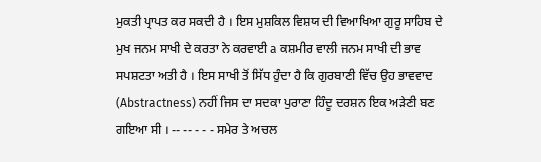ਮੁਕਤੀ ਪ੍ਰਾਪਤ ਕਰ ਸਕਦੀ ਹੈ । ਇਸ ਮੁਸ਼ਕਿਲ ਵਿਸ਼ਯ ਦੀ ਵਿਆਖਿਆ ਗੁਰੂ ਸਾਹਿਬ ਦੇ ਮੁਖ ਜਨਮ ਸਾਖੀ ਦੇ ਕਰਤਾ ਨੇ ਕਰਵਾਈ a ਕਸ਼ਮੀਰ ਵਾਲੀ ਜਨਮ ਸਾਖੀ ਦੀ ਭਾਵ ਸਪਸ਼ਟਤਾ ਅਤੀ ਹੈ । ਇਸ ਸਾਖੀ ਤੋਂ ਸਿੱਧ ਹੁੰਦਾ ਹੈ ਕਿ ਗੁਰਬਾਣੀ ਵਿੱਚ ਉਹ ਭਾਵਵਾਦ (Abstractness) ਨਹੀਂ ਜਿਸ ਦਾ ਸਦਕਾ ਪੁਰਾਣਾ ਹਿੰਦੂ ਦਰਸ਼ਨ ਇਕ ਅੜੇਣੀ ਬਣ ਗਇਆ ਸੀ । -- -- - - - ਸਮੇਰ ਤੇ ਅਚਲ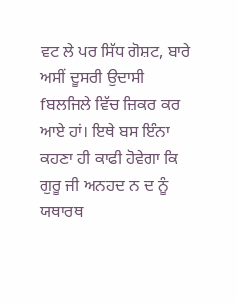ਵਟ ਲੇ ਪਰ ਸਿੱਧ ਗੋਸ਼ਟ, ਬਾਰੇ ਅਸੀਂ ਦੂਸਰੀ ਉਦਾਸੀ fਬਲਜਿਲੇ ਵਿੱਚ ਜ਼ਿਕਰ ਕਰ ਆਏ ਹਾਂ। ਇਥੇ ਬਸ ਇੰਨਾ ਕਹਣਾ ਹੀ ਕਾਫੀ ਹੋਵੇਗਾ ਕਿ ਗੁਰੂ ਜੀ ਅਨਹਦ ਨ ਦ ਨੂੰ ਯਥਾਰਥ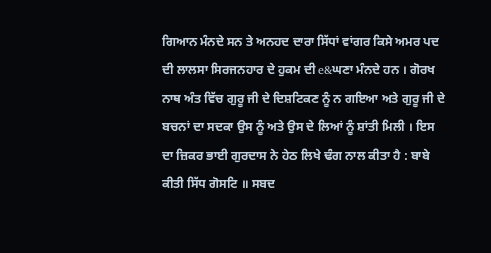ਗਿਆਨ ਮੰਨਦੇ ਸਨ ਤੇ ਅਨਹਦ ਦਾਰਾ ਸਿੱਧਾਂ ਵਾਂਗਰ ਕਿਸੇ ਅਮਰ ਪਦ ਦੀ ਲਾਲਸਾ ਸਿਰਜਨਹਾਰ ਦੇ ਹੁਕਮ ਦੀ e&ਘਣਾ ਮੰਨਦੇ ਹਨ । ਗੋਰਖ ਨਾਥ ਅੰਤ ਵਿੱਚ ਗੁਰੂ ਜੀ ਦੇ ਦਿਸ਼ਟਿਕਣ ਨੂੰ ਨ ਗਇਆ ਅਤੇ ਗੁਰੂ ਜੀ ਦੇ ਬਚਨਾਂ ਦਾ ਸਦਕਾ ਉਸ ਨੂੰ ਅਤੇ ਉਸ ਦੇ ਲਿਆਂ ਨੂੰ ਸ਼ਾਂਤੀ ਮਿਲੀ । ਇਸ ਦਾ ਜ਼ਿਕਰ ਭਾਈ ਗੁਰਦਾਸ ਨੇ ਹੇਠ ਲਿਖੇ ਢੰਗ ਨਾਲ ਕੀਤਾ ਹੈ : ਬਾਬੇ ਕੀਤੀ ਸਿੱਧ ਗੋਸਟਿ ॥ ਸਬਦ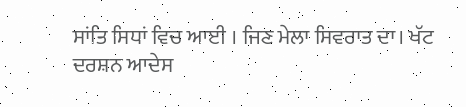ਸਾਂਤਿ ਸਿਧਾਂ ਵਿਚ ਆਈ । ਜਿਣ ਮੇਲਾ ਸਿਵਰਾਤ ਦਾ। ਖੱਟ ਦਰਸ਼ਨ ਆਦੇਸ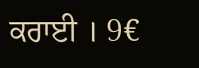ਕਰਾਈ । 9€